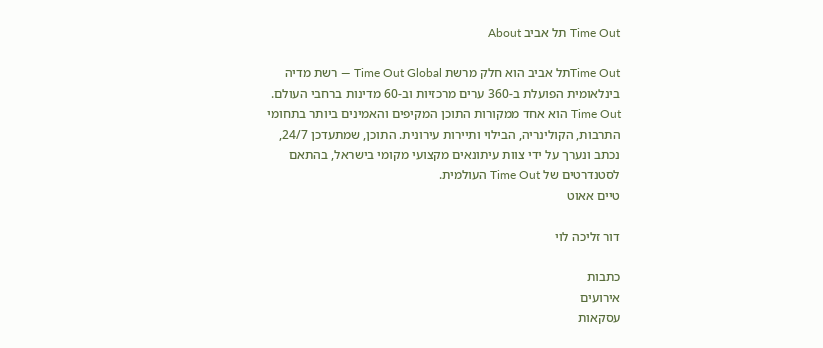Time Out תל אביב About

Time Outתל אביב הוא חלק מרשת Time Out Global — רשת מדיה בינלאומית הפועלת ב-360 ערים מרכזיות וב-60 מדינות ברחבי העולם. Time Out הוא אחד ממקורות התוכן המקיפים והאמינים ביותר בתחומי התרבות, הקולינריה, הבילוי ותיירות עירונית. התוכן, שמתעדכן 24/7, נכתב ונערך על ידי צוות עיתונאים מקצועי מקומי בישראל, בהתאם לסטנדרטים של Time Out העולמית.
טיים אאוט

דור זליכה לוי

כתבות
אירועים
עסקאות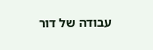עבודה של דור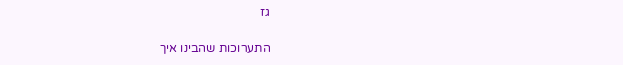גז

התערוכות שהבינו איך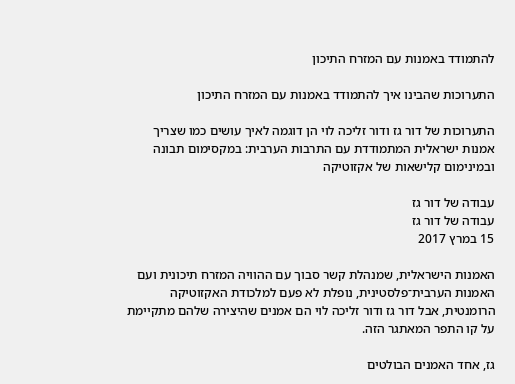להתמודד באמנות עם המזרח התיכון

התערוכות שהבינו איך להתמודד באמנות עם המזרח התיכון

התערוכות של דור גז ודור זליכה לוי הן דוגמה לאיך עושים כמו שצריך אמנות ישראלית המתמודדת עם התרבות הערבית: במקסימום תבונה ובמינימום קלישאות של אקזוטיקה

עבודה של דור גז
עבודה של דור גז
15 במרץ 2017

האמנות הישראלית, שמנהלת קשר סבוך עם ההוויה המזרח תיכונית ועם האמנות הערבית־פלסטינית, נופלת לא פעם למלכודת האקזוטיקה הרומנטית, אבל דור גז ודור זליכה לוי הם אמנים שהיצירה שלהם מתקיימת על קו התפר המאתגר הזה.

גז, אחד האמנים הבולטים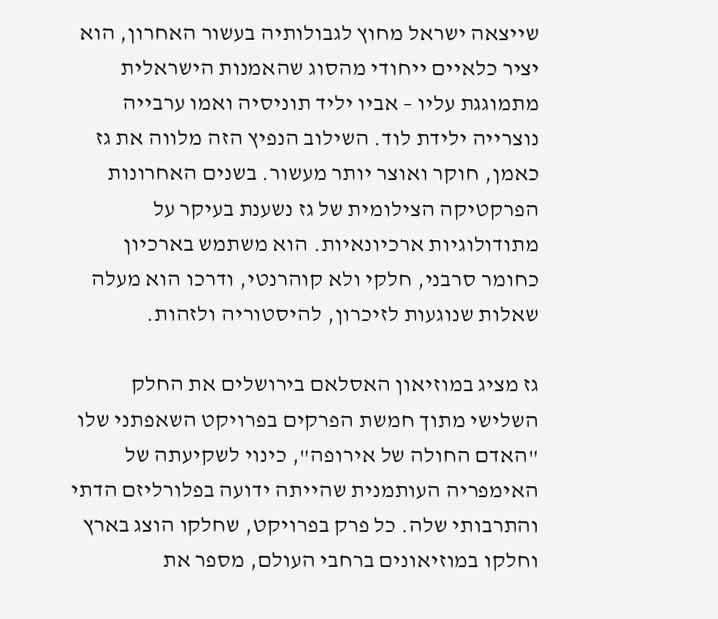שייצאה ישראל מחוץ לגבולותיה בעשור האחרון, הוא יציר כלאיים ייחודי מהסוג שהאמנות הישראלית מתמוגגת עליו – אביו יליד תוניסיה ואמו ערבייה נוצרייה ילידת לוד. השילוב הנפיץ הזה מלווה את גז כאמן, חוקר ואוצר יותר מעשור. בשנים האחרונות הפרקטיקה הצילומית של גז נשענת בעיקר על מתודולוגיות ארכיונאיות. הוא משתמש בארכיון כחומר סרבני, חלקי ולא קוהרנטי, ודרכו הוא מעלה שאלות שנוגעות לזיכרון, להיסטוריה ולזהות.

גז מציג במוזיאון האסלאם בירושלים את החלק השלישי מתוך חמשת הפרקים בפרויקט השאפתני שלו "האדם החולה של אירופה", כינוי לשקיעתה של האימפריה העותמנית שהייתה ידועה בפלורליזם הדתי והתרבותי שלה. כל פרק בפרויקט, שחלקו הוצג בארץ וחלקו במוזיאונים ברחבי העולם, מספר את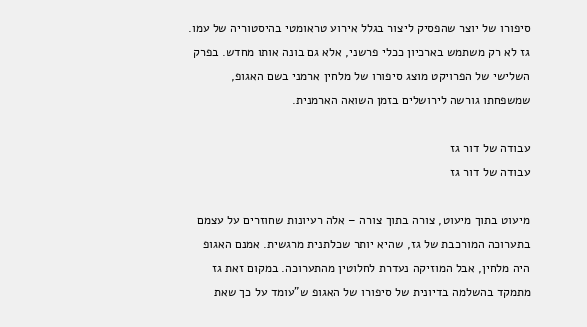סיפורו של יוצר שהפסיק ליצור בגלל אירוע טראומטי בהיסטוריה של עמו. גז לא רק משתמש בארכיון ככלי פרשני, אלא גם בונה אותו מחדש. בפרק השלישי של הפרויקט מוצג סיפורו של מלחין ארמני בשם האגופ, שמשפחתו גורשה לירושלים בזמן השואה הארמנית.

עבודה של דור גז
עבודה של דור גז

מיעוט בתוך מיעוט, צורה בתוך צורה – אלה רעיונות שחוזרים על עצמם בתערוכה המורכבת של גז, שהיא יותר שכלתנית מרגשית. אמנם האגופ היה מלחין, אבל המוזיקה נעדרת לחלוטין מהתערוכה. במקום זאת גז מתמקד בהשלמה בדיונית של סיפורו של האגופ ש"עומד על כך שאת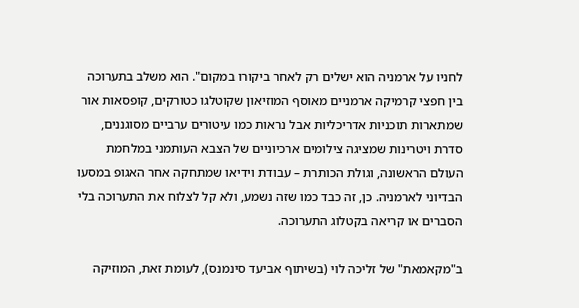לחניו על ארמניה הוא ישלים רק לאחר ביקורו במקום". הוא משלב בתערוכה בין חפצי קרמיקה ארמניים מאוסף המוזיאון שקוטלגו כטורקים, קופסאות אור שמתארות תוכניות אדריכליות אבל נראות כמו עיטורים ערביים מסוגננים, סדרת ויטרינות שמציגה צילומים ארכיוניים של הצבא העותמני במלחמת העולם הראשונה, וגולת הכותרת – עבודת וידיאו שמתחקה אחר האגופ במסעו הבדיוני לארמניה. כן, זה כבד כמו שזה נשמע, ולא קל לצלוח את התערוכה בלי הסברים או קריאה בקטלוג התערוכה.

ב"מקאמאת" של זליכה לוי (בשיתוף אביעד סינמנס), לעומת זאת, המוזיקה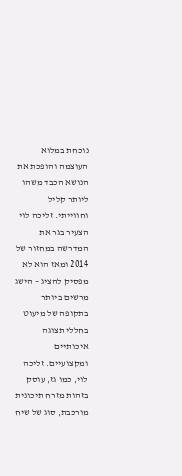נוכחת במלוא העוצמה והופכת את הנושא הכבד משהו ליותר קליל וחווייתי. זליכה לוי הצעיר בגר את המדרשה במחזור של 2014 ומאז הוא לא מפסיק להציג – הישג מרשים ביותר בתקופה של מיעוט בחללי תצוגה איכותיים ומקצועיים. זליכה לוי, כמו גז, עוסק בזהות מזרח תיכונית מורכבת, סוג של שיח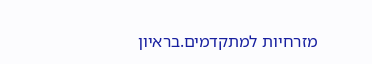מזרחיות למתקדמים.בראיון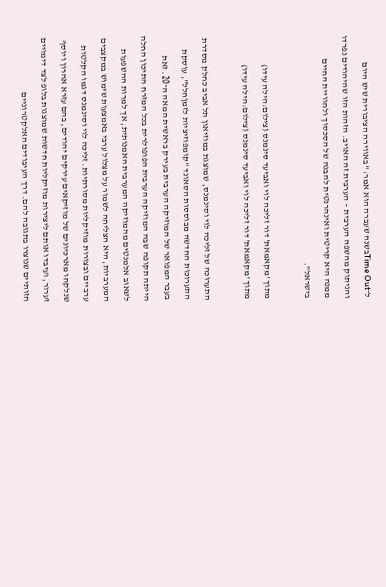ל־Time Outבשנה שעברה הוא אמר: "באווירה הציבורית שיש היום והניתוק מהשפה הערבית – הערבית זה האויב. הזהות הזו שהיהודים נפרדו ממנה היא קריטית ואינהרנטית להבנה של הסכסוך ולחוויית החיים בישראל".

מתוך 'מקאמאת' דור זליכה לוי ואביעד סינמנס (צילום:הילה עידו)
מתוך 'מקאמאת' דור זליכה לוי ואביעד סינמנס (צילום:הילה עידו)

התערוכה של זליכה לוי וסינמנס, שמוצגת במוזיאון תל אביב כחלק מסדרת התערוכות החדשה מבוססות הסאונד "קומפוזיציות לזמןחלל", עוסקת בעבר המפואר של המוזיקה הערבית בעירק בראשית המאה ה־20. זאת הייתה תקופה שבה המוזיקה הערבית הפופולרית בכל המזרח התיכון החלה לשאוב אלמנטים מהמוזיקה המערבית האמנותית, אך למרות ההשפעות המערביות, היא הצליחה לשמור על מצלול ערבי באמצעות שימוש במקצבים ערביים ובצורות מוזיקליות מסורתיות. זליכה לוי וסינמנס דגמו הקלטות שנלקחו מארכיונים של מוזיקאים עירקים יהודים, בהם עזרא אהרון ויוסף זערור, ועיבדו אותם ליצירות מוזיקליות חדשות שמוצגות בלופ לצד דימויים חזותיים שנוצרו בתגובה להם. דרך העיבודים האלקטרוניים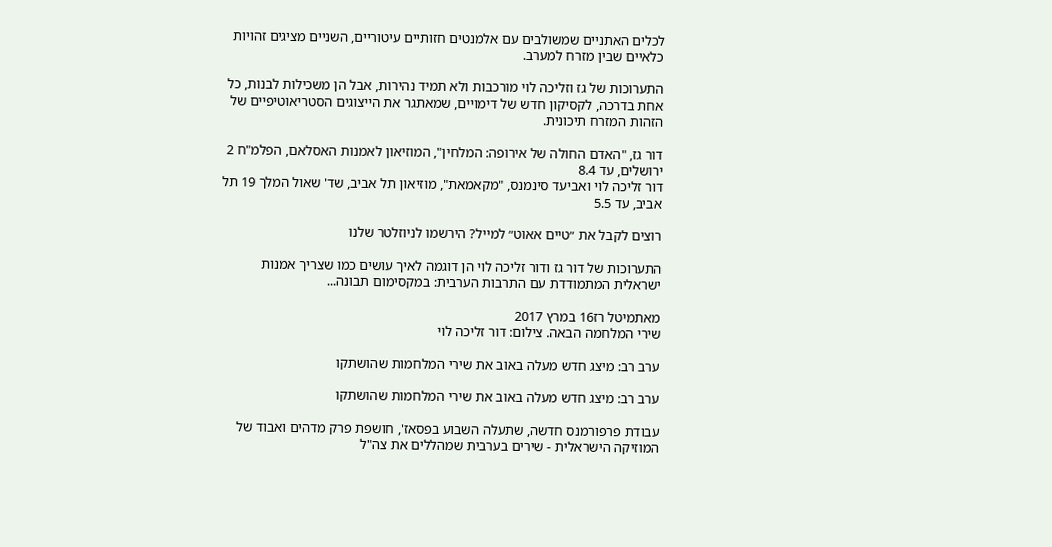לכלים האתניים שמשולבים עם אלמנטים חזותיים עיטוריים, השניים מציגים זהויות כלאיים שבין מזרח למערב.

התערוכות של גז וזליכה לוי מורכבות ולא תמיד נהירות, אבל הן משכילות לבנות, כל אחת בדרכה, לקסיקון חדש של דימויים, שמאתגר את הייצוגים הסטריאוטיפיים של הזהות המזרח תיכונית.

דור גז, "האדם החולה של אירופה: המלחין", המוזיאון לאמנות האסלאם, הפלמ"ח 2 ירושלים, עד 8.4
דור זליכה לוי ואביעד סינמנס, "מקאמאת", מוזיאון תל אביב, שד' שאול המלך 19 תל אביב, עד 5.5

רוצים לקבל את ״טיים אאוט״ למייל? הירשמו לניוזלטר שלנו

התערוכות של דור גז ודור זליכה לוי הן דוגמה לאיך עושים כמו שצריך אמנות ישראלית המתמודדת עם התרבות הערבית: במקסימום תבונה...

מאתמיטל רז16 במרץ 2017
שירי המלחמה הבאה. צילום: דור זליכה לוי

ערב רב: מיצג חדש מעלה באוב את שירי המלחמות שהושתקו

ערב רב: מיצג חדש מעלה באוב את שירי המלחמות שהושתקו

עבודת פרפורמנס חדשה, שתעלה השבוע בפסאז', חושפת פרק מדהים ואבוד של המוזיקה הישראלית - שירים בערבית שמהללים את צה"ל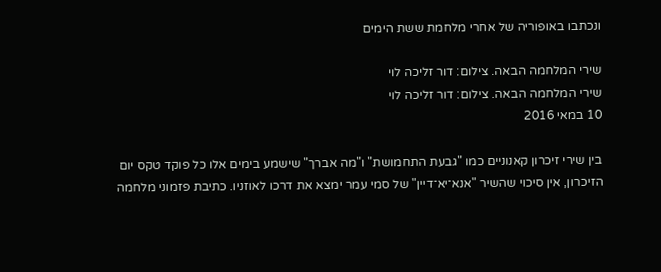ונכתבו באופוריה של אחרי מלחמת ששת הימים

שירי המלחמה הבאה. צילום: דור זליכה לוי
שירי המלחמה הבאה. צילום: דור זליכה לוי
10 במאי 2016

בין שירי זיכרון קאנוניים כמו "גבעת התחמושת" ו"מה אברך" שישמע בימים אלו כל פוקד טקס יום הזיכרון, אין סיכוי שהשיר "אנא־יא־דיין" של סמי עמר ימצא את דרכו לאוזניו. כתיבת פזמוני מלחמה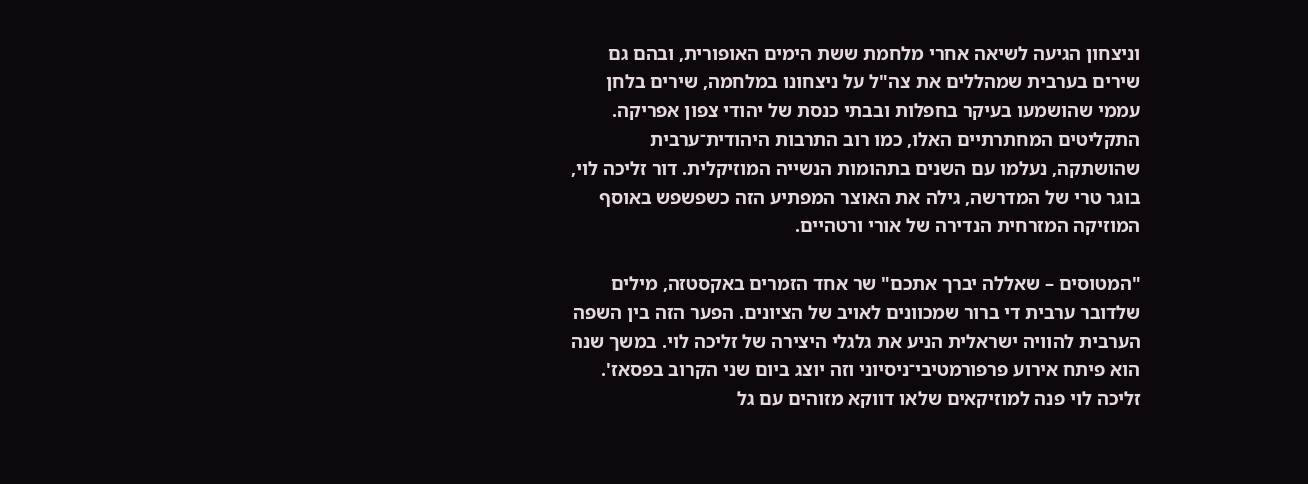וניצחון הגיעה לשיאה אחרי מלחמת ששת הימים האופורית, ובהם גם שירים בערבית שמהללים את צה"ל על ניצחונו במלחמה, שירים בלחן עממי שהושמעו בעיקר בחפלות ובבתי כנסת של יהודי צפון אפריקה. התקליטים המחתרתיים האלו, כמו רוב התרבות היהודית־ערבית שהושתקה, נעלמו עם השנים בתהומות הנשייה המוזיקלית. דור זליכה לוי, בוגר טרי של המדרשה, גילה את האוצר המפתיע הזה כשפשפש באוסף המוזיקה המזרחית הנדירה של אורי ורטהיים.

"המטוסים – שאללה יברך אתכם" שר אחד הזמרים באקסטזה, מילים שלדובר ערבית די ברור שמכוונים לאויב של הציונים. הפער הזה בין השפה הערבית להוויה ישראלית הניע את גלגלי היצירה של זליכה לוי. במשך שנה הוא פיתח אירוע פרפורמטיבי־ניסיוני וזה יוצג ביום שני הקרוב בפסאז'. זליכה לוי פנה למוזיקאים שלאו דווקא מזוהים עם גל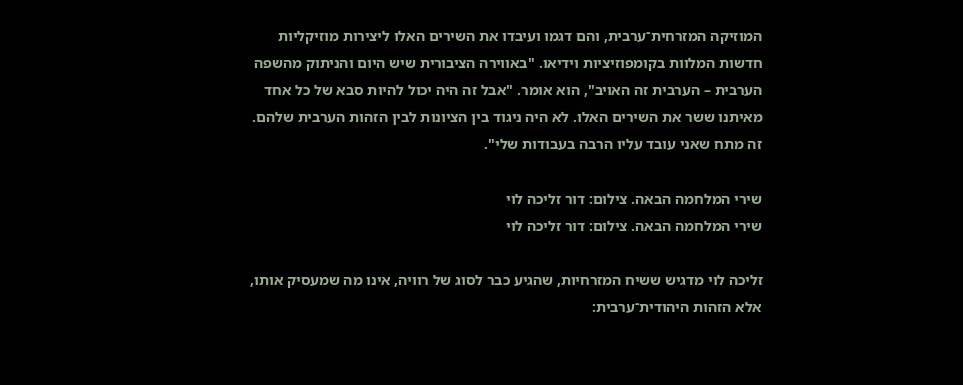המוזיקה המזרחית־ערבית, והם דגמו ועיבדו את השירים האלו ליצירות מוזיקליות חדשות המלוות בקומפוזיציות וידיאו. "באווירה הציבורית שיש היום והניתוק מהשפה הערבית – הערבית זה האויב", הוא אומר. "אבל זה היה יכול להיות סבא של כל אחד מאיתנו ששר את השירים האלו. לא היה ניגוד בין הציונות לבין הזהות הערבית שלהם. זה מתח שאני עובד עליו הרבה בעבודות שלי".

שירי המלחמה הבאה. צילום: דור זליכה לוי
שירי המלחמה הבאה. צילום: דור זליכה לוי

זליכה לוי מדגיש ששיח המזרחיות, שהגיע כבר לסוג של רוויה, אינו מה שמעסיק אותו, אלא הזהות היהודית־ערבית: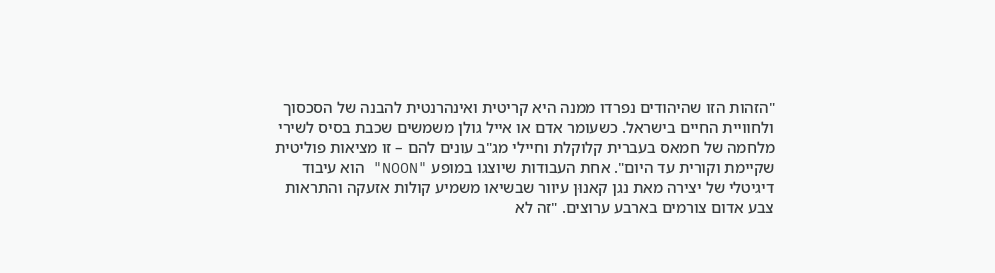"הזהות הזו שהיהודים נפרדו ממנה היא קריטית ואינהרנטית להבנה של הסכסוך ולחוויית החיים בישראל. כשעומר אדם או אייל גולן משמשים שכבת בסיס לשירי מלחמה של חמאס בעברית קלוקלת וחיילי מג"ב עונים להם – זו מציאות פוליטית שקיימת וקורית עד היום". אחת העבודות שיוצגו במופע "NOON" הוא עיבוד דיגיטלי של יצירה מאת נגן קאנוּן עיוור שבשיאו משמיע קולות אזעקה והתראות צבע אדום צורמים בארבע ערוצים. "זה לא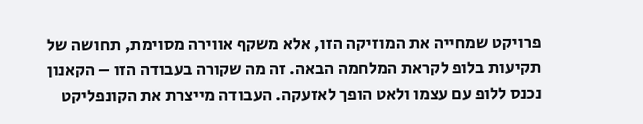פרויקט שמחייה את המוזיקה הזו, אלא משקף אווירה מסוימת, תחושה של תקיעות בלופ לקראת המלחמה הבאה. זה מה שקורה בעבודה הזו – הקאנון נכנס ללופ עם עצמו ולאט הופך לאזעקה. העבודה מייצרת את הקונפליקט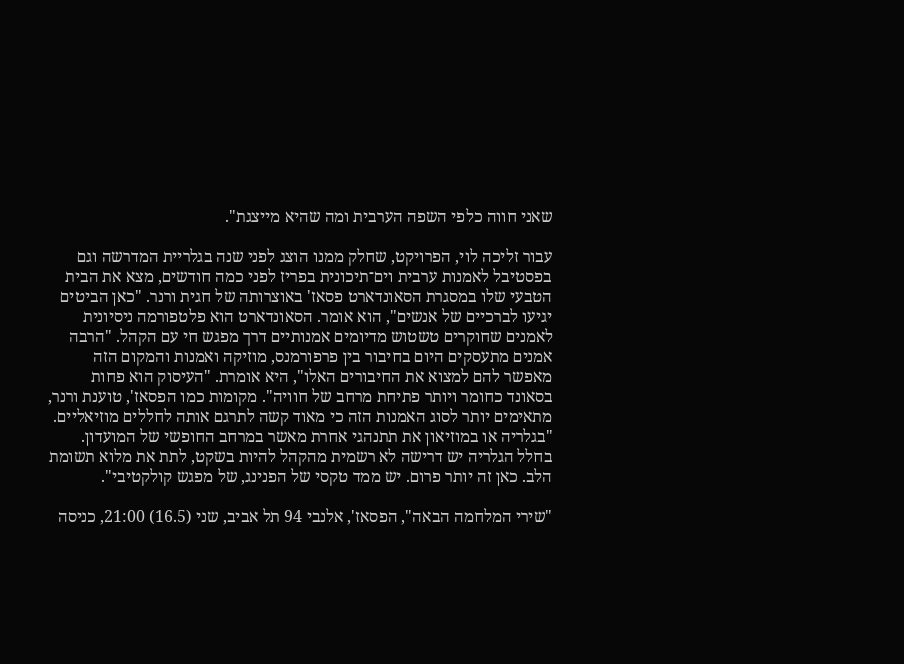שאני חווה כלפי השפה הערבית ומה שהיא מייצגת".

עבור זליכה לוי, הפרויקט, שחלק ממנו הוצג לפני שנה בגלריית המדרשה וגם בפסטיבל לאמנות ערבית וים־תיכונית בפריז לפני כמה חודשים, מצא את הבית הטבעי שלו במסגרת הסאונדארט פסאז' באוצרותה של חגית ורנר. "כאן הביטים יגיעו לברכיים של אנשים", הוא אומר. הסאונדארט הוא פלטפורמה ניסיונית לאמנים שחוקרים טשטוש מדיומים אמנותיים דרך מפגש חי עם הקהל. "הרבה אמנים מתעסקים היום בחיבור בין פרפורמנס, מוזיקה ואמנות והמקום הזה מאפשר להם למצוא את החיבורים האלו", היא אומרת. "העיסוק הוא פחות בסאונד כחומר ויותר פתיחת מרחב של חוויה". מקומות כמו הפסאז', טוענת ורנר, מתאימים יותר לסוג האמנות הזה כי מאוד קשה לתרגם אותה לחללים מוזיאליים. "בגלריה או במוזיאון את תתנהגי אחרת מאשר במרחב החופשי של המועדון. בחלל הגלריה יש דרישה לא רשמית מהקהל להיות בשקט, לתת את מלוא תשומת הלב. כאן זה יותר פרום. יש ממד טקסי של הפנינג, של מפגש קולקטיבי".

"שירי המלחמה הבאה", הפסאז', אלנבי 94 תל אביב, שני (16.5) 21:00, כניסה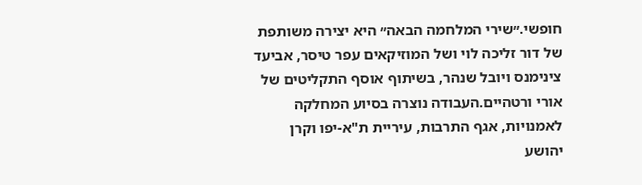חופשי.״שירי המלחמה הבאה״ היא יצירה משותפת של דור זליכה לוי ושל המוזיקאים עפר טיסר, אביעד צינימנס ויובל שנהר, בשיתוף אוסף התקליטים של אורי ורטהיים.העבודה נוצרה בסיוע המחלקה לאמנויות, אגף התרבות, עיריית ת"א-יפו וקרן יהושע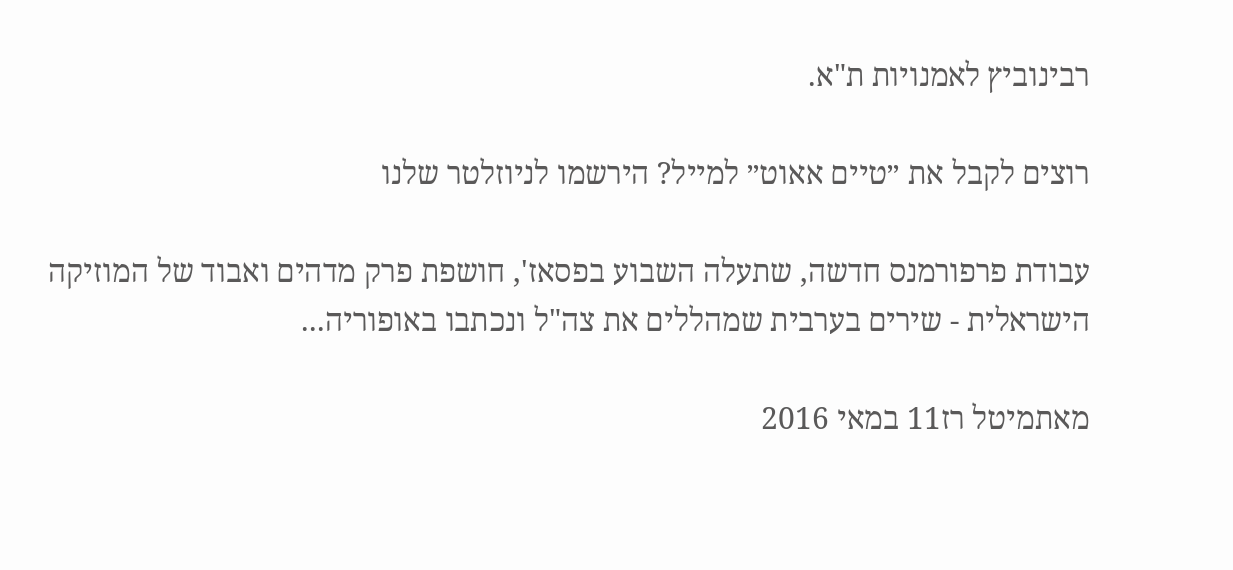רבינוביץ לאמנויות ת"א.

רוצים לקבל את ״טיים אאוט״ למייל? הירשמו לניוזלטר שלנו

עבודת פרפורמנס חדשה, שתעלה השבוע בפסאז', חושפת פרק מדהים ואבוד של המוזיקה הישראלית - שירים בערבית שמהללים את צה"ל ונכתבו באופוריה...

מאתמיטל רז11 במאי 2016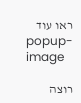ראו עוד
popup-image

רוצה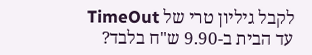לקבל גיליון טרי של TimeOut עד הבית ב-9.90 ש"ח בלבד?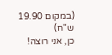(במקום 19.90 ש"ח)
כן, אני רוצה!